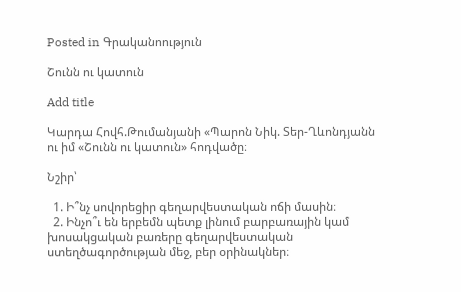Posted in Գրականոություն

Շունն ու կատուն

Add title

Կարդա Հովհ.Թումանյանի «Պարոն Նիկ. Տեր-Ղևոնդյանն ու իմ «Շունն ու կատուն» հոդվածը։

Նշիր՝

  1. Ի՞նչ սովորեցիր գեղարվեստական ոճի մասին։
  2. Ինչո՞ւ են երբեմն պետք լինում բարբառային կամ խոսակցական բառերը գեղարվեստական ստեղծագործության մեջ, բեր օրինակներ։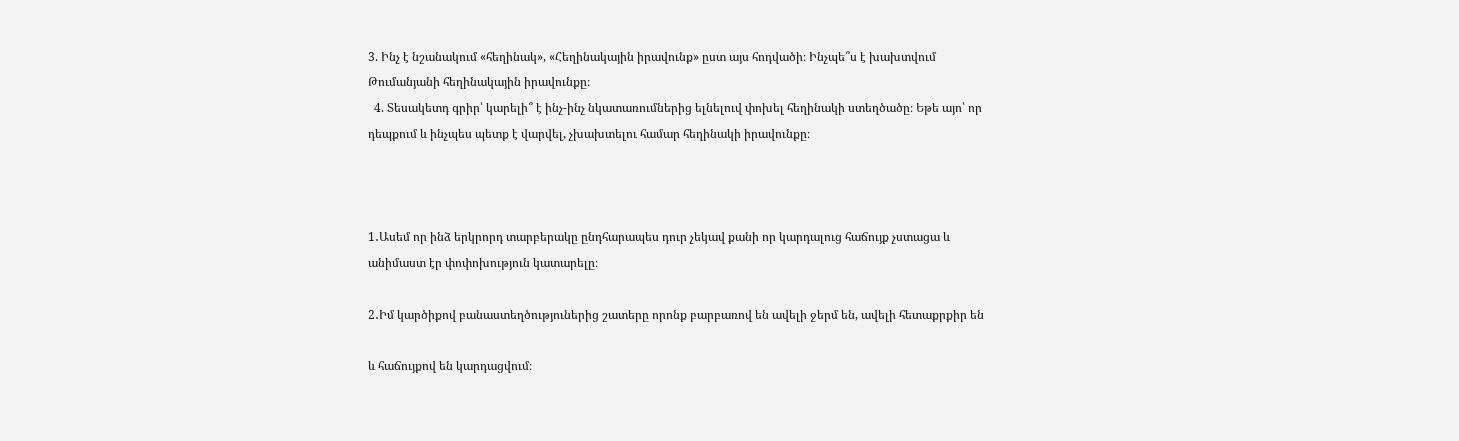3. Ինչ է նշանակում «հեղինակ», «Հեղինակային իրավունք» ըստ այս հոդվածի։ Ինչպե՞ս է խախտվում Թումանյանի հեղինակային իրավունքը։
  4. Տեսակետդ գրիր՝ կարելի՞ է ինչ-ինչ նկատառումներից ելնելուվ փոխել հեղինակի ստեղծածը։ Եթե այո՝ որ դեպքում և ինչպես պետք է վարվել, չխախտելու համար հեղինակի իրավունքը։



1․Ասեմ որ ինձ երկրորդ տարբերակը ընդհարապես դուր չեկավ քանի որ կարդալուց հաճույք չստացա և անիմաստ էր փոփոխություն կատարելը։

2․Իմ կարծիքով բանաստեղծություներից շատերը որոնք բարբառով են ավելի ջերմ են, ավելի հետաքրքիր են

և հաճույքով են կարդացվում։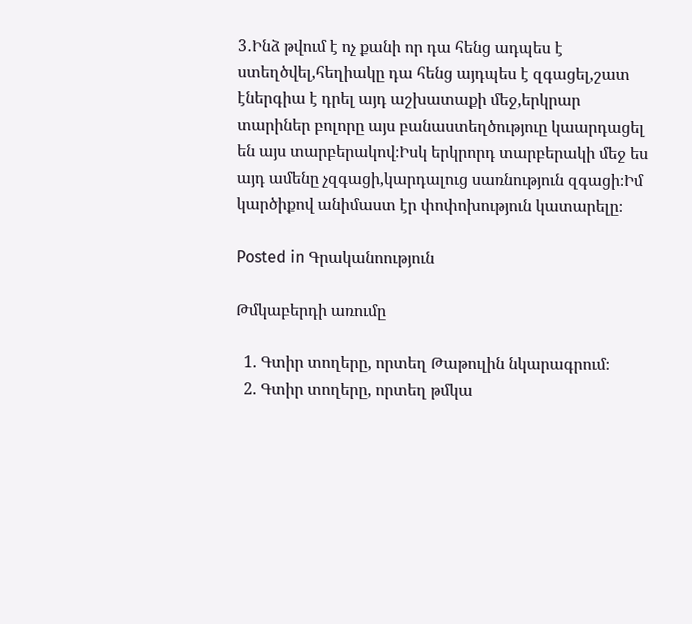3․Ինձ թվում է ոչ քանի որ դա հենց ադպես է ստեղծվել,հեղիակը դա հենց այդպես է զգացել,շատ էներգիա է դրել այդ աշխատաքի մեջ,երկրար տարիներ բոլորը այս բանաստեղծություը կաարդացել են այս տարբերակով։Իսկ երկրորդ տարբերակի մեջ ես այդ ամենը չզգացի,կարդալուց սառնություն զգացի։Իմ կարծիքով անիմաստ էր փոփոխություն կատարելը։

Posted in Գրականոություն

Թմկաբերդի առումը

  1. Գտիր տողերը, որտեղ Թաթուլին նկարագրում։
  2. Գտիր տողերը, որտեղ թմկա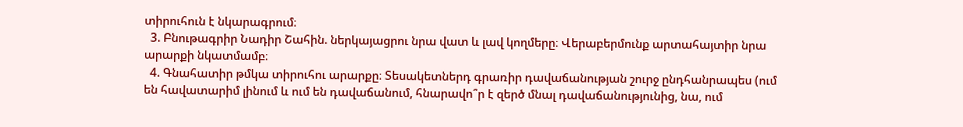տիրուհուն է նկարագրում։
  3. Բնութագրիր Նադիր Շահին. ներկայացրու նրա վատ և լավ կողմերը։ Վերաբերմունք արտահայտիր նրա արարքի նկատմամբ։
  4. Գնահատիր թմկա տիրուհու արարքը։ Տեսակետներդ գրառիր դավաճանության շուրջ ընդհանրապես (ում են հավատարիմ լինում և ում են դավաճանում, հնարավո՞ր է զերծ մնալ դավաճանությունից, նա, ում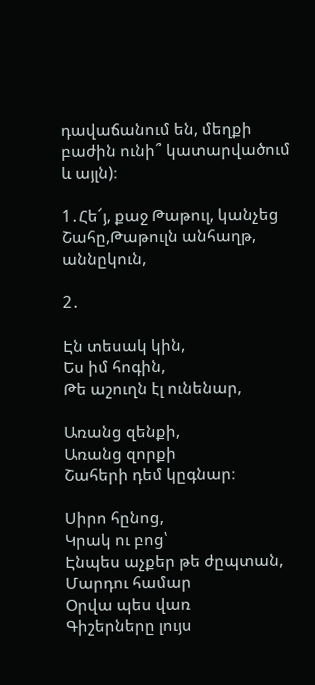դավաճանում են, մեղքի բաժին ունի՞ կատարվածում և այլն)։

1․Հե՜յ, քաջ Թաթուլ, կանչեց Շահը,Թաթուլն անհաղթ, աննըկուն,

2․

Էն տեսակ կին,
Ես իմ հոգին,
Թե աշուղն էլ ունենար,

Առանց զենքի,
Առանց զորքի
Շահերի դեմ կըգնար։

Սիրո հընոց,
Կրակ ու բոց՝
Էնպես աչքեր թե ժըպտան,
Մարդու համար
Օրվա պես վառ
Գիշերները լույս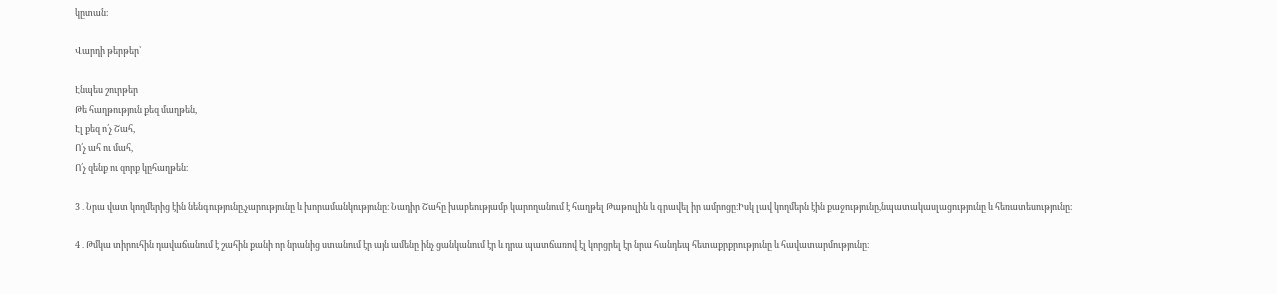կըտան։

Վարդի թերթեր՝

Էնպես շուրթեր
Թե հաղթություն քեզ մաղթեն,
Էլ քեզ ո՛չ Շահ,
Ո՛չ ահ ու մահ,
Ո՛չ զենք ու զորք կըհաղթեն։

3․Նրա վատ կողմերից էին նենգությունը,չարությունը և խորամանկությունը։ Նադիր Շահը խաբեությամբ կարողանում է հաղթել Թաթուլին և գրավել իր ամրոցը։Իսկ լավ կողմերն էին քաջությունը,նպատակասլացությունը և հեռատեսությունը։

4․Թմկա տիրուհին դավաճանում է շահին քանի որ նրանից ստանում էր այն ամենը ինչ ցանկանում էր և դրա պատճառով էլ կորցրել էր նրա հանդեպ հետաքրքրությունը և հավատարմությունը։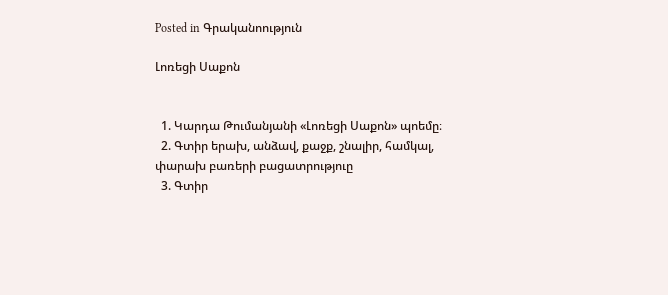Posted in Գրականոություն

Լոռեցի Սաքոն


  1. Կարդա Թումանյանի «Լոռեցի Սաքոն» պոեմը։
  2. Գտիր երախ, անձավ, քաջք, շնալիր, համկալ, փարախ բառերի բացատրություը
  3. Գտիր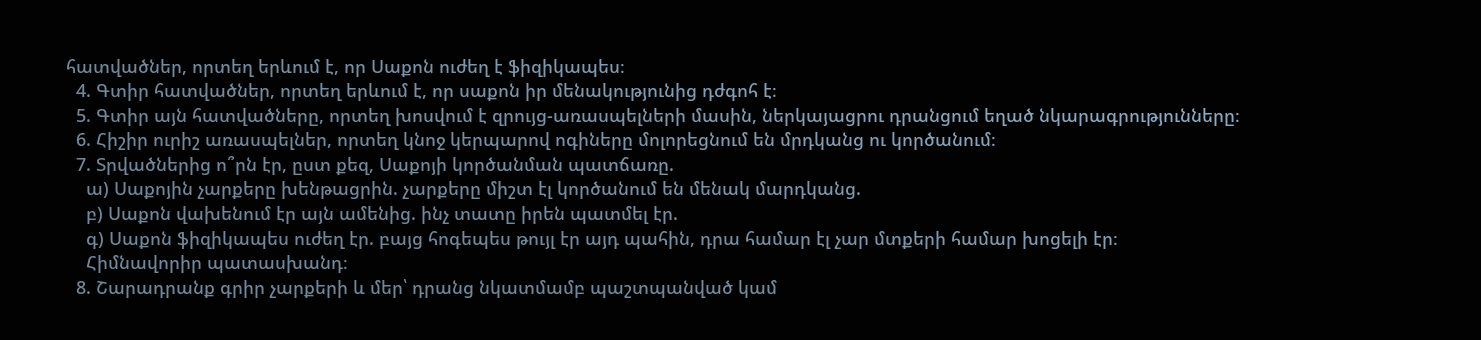հատվածներ, որտեղ երևում է, որ Սաքոն ուժեղ է ֆիզիկապես։
  4. Գտիր հատվածներ, որտեղ երևում է, որ սաքոն իր մենակությունից դժգոհ է։
  5. Գտիր այն հատվածները, որտեղ խոսվում է զրույց-առասպելների մասին, ներկայացրու դրանցում եղած նկարագրությունները։
  6. Հիշիր ուրիշ առասպելներ, որտեղ կնոջ կերպարով ոգիները մոլորեցնում են մրդկանց ու կործանում։
  7. Տրվածներից ո՞րն էր, ըստ քեզ, Սաքոյի կործանման պատճառը.
    ա) Սաքոյին չարքերը խենթացրին. չարքերը միշտ էլ կործանում են մենակ մարդկանց.
    բ) Սաքոն վախենում էր այն ամենից. ինչ տատը իրեն պատմել էր.
    գ) Սաքոն ֆիզիկապես ուժեղ էր. բայց հոգեպես թույլ էր այդ պահին, դրա համար էլ չար մտքերի համար խոցելի էր։
    Հիմնավորիր պատասխանդ։
  8. Շարադրանք գրիր չարքերի և մեր՝ դրանց նկատմամբ պաշտպանված կամ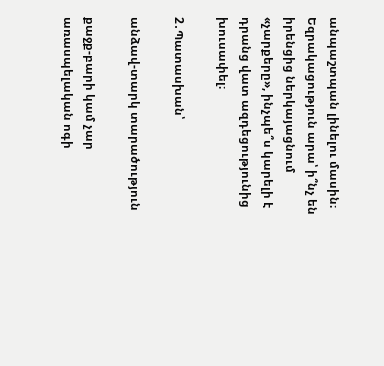անպաշտպան լինելու մասին։ Եզրակացություն արա՝ ի՞նչ են իրենցից ներկայացնում «չարքերը», ինչպե՞ս կարելի է դրանց վատ ազդեցությունից խուսափել։

2․Պատասխան՝

անձավ-տարկ տարածություն

քաջք-բարի կամ չար առասպելական ոգի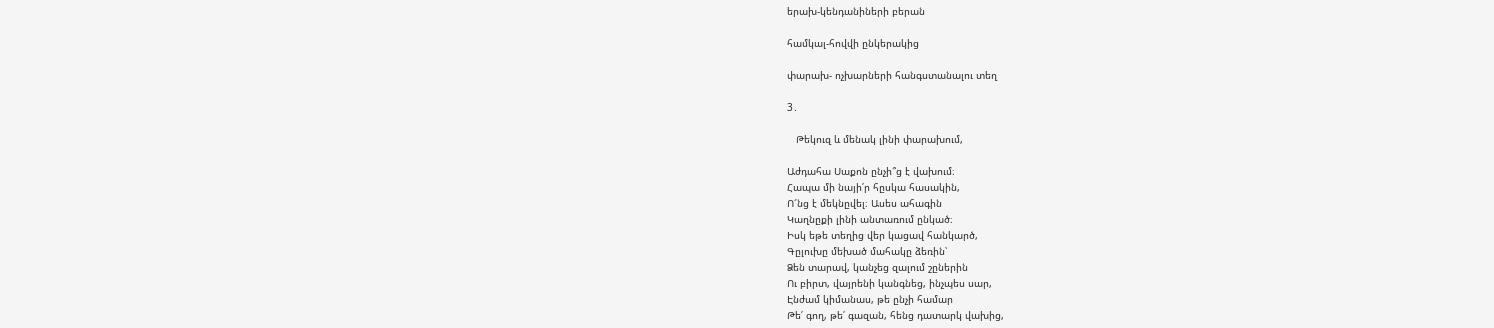երախ-կենդանիների բերան

համկալ-հովվի ընկերակից

փարախ- ոչխարների հանգստանալու տեղ

3․

   Թեկուզ և մենակ լինի փարախում,

Աժդահա Սաքոն ընչի՞ց է վախում։
Հապա մի նայի՛ր հըսկա հասակին,
Ո՜նց է մեկնըվել։ Ասես ահագին
Կաղնըքի լինի անտառում ընկած։
Իսկ եթե տեղից վեր կացավ հանկարծ,
Գըլուխը մեխած մահակը ձեռին՝
Ձեն տարավ, կանչեց զալում շըներին
Ու բիրտ, վայրենի կանգնեց, ինչպես սար,
Էնժամ կիմանաս, թե ընչի համար
Թե՛ գող, թե՛ գազան, հենց դատարկ վախից,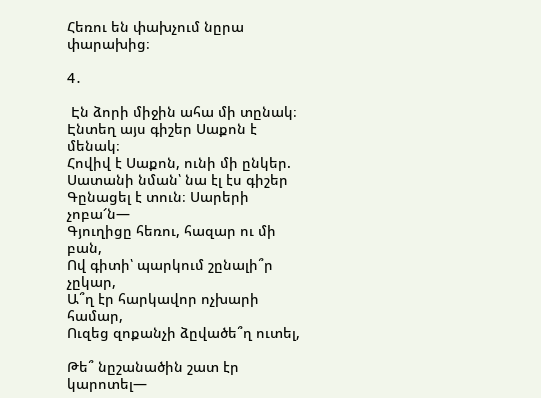Հեռու են փախչում նըրա փարախից։

4․

 Էն ձորի միջին ահա մի տընակ։
Էնտեղ այս գիշեր Սաքոն է մենակ։
Հովիվ է Սաքոն, ունի մի ընկեր.
Սատանի նման՝ նա էլ էս գիշեր
Գընացել է տուն։ Սարերի չոբա՜ն―
Գյուղիցը հեռու, հազար ու մի բան,
Ով գիտի՝ պարկում շընալի՞ր չըկար,
Ա՞ղ էր հարկավոր ոչխարի համար,
Ուզեց զոքանչի ձըվածե՞ղ ուտել,

Թե՞ նըշանածին շատ էր կարոտել―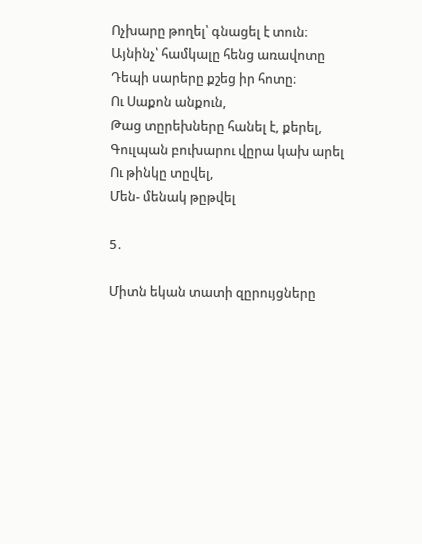Ոչխարը թողել՝ գնացել է տուն։
Այնինչ՝ համկալը հենց առավոտը
Դեպի սարերը քշեց իր հոտը։
Ու Սաքոն անքուն,
Թաց տըրեխները հանել է, քերել,
Գուլպան բուխարու վըրա կախ արել
Ու թինկը տըվել,
Մեն- մենակ թըթվել

5․

Միտն եկան տատի զըրույցները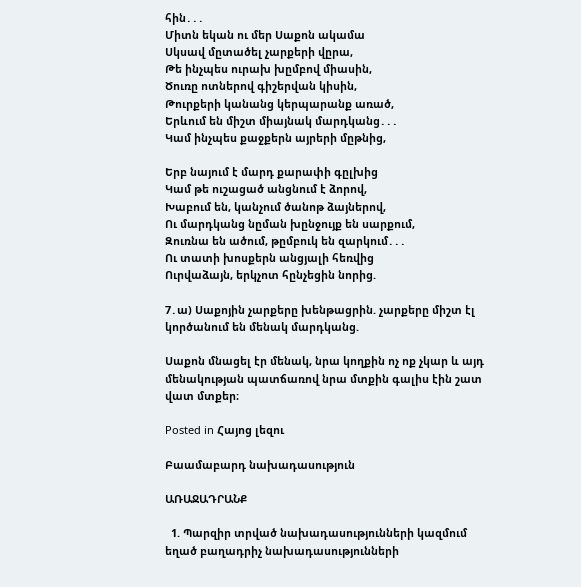հին․․․
Միտն եկան ու մեր Սաքոն ակամա
Սկսավ մըտածել չարքերի վըրա,
Թե ինչպես ուրախ խըմբով միասին,
Ծուռը ոտներով գիշերվան կիսին,
Թուրքերի կանանց կերպարանք առած,
Երևում են միշտ միայնակ մարդկանց․․․
Կամ ինչպես քաջքերն այրերի մըթնից,

Երբ նայում է մարդ քարափի գըլխից
Կամ թե ուշացած անցնում է ձորով,
Խաբում են, կանչում ծանոթ ձայներով,
Ու մարդկանց նըման խընջույք են սարքում,
Զուռնա են ածում, թըմբուկ են զարկում․․․
Ու տատի խոսքերն անցյալի հեռվից
Ուրվաձայն, երկչոտ հընչեցին նորից.

7․ա) Սաքոյին չարքերը խենթացրին. չարքերը միշտ էլ կործանում են մենակ մարդկանց.

Սաքոն մնացել էր մենակ, նրա կողքին ոչ ոք չկար և այդ մենակության պատճառով նրա մտքին գալիս էին շատ վատ մտքեր։

Posted in Հայոց լեզու

Բաամաբարդ նախադասություն

ԱՌԱՋԱԴՐԱՆՔ

  1. Պարզիր տրված նախադասությունների կազմում եղած բաղադրիչ նախադասությունների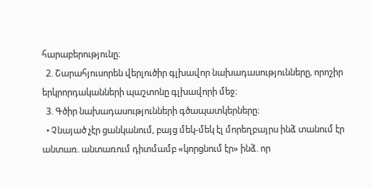հարաբերությունը։
  2. Շարահյուսորեն վերլուծիր գլխավոր նախադասությունները, որոշիր երկրորդականների պաշտոնը գլխավորի մեջ։
  3. Գծիր նախադասությունների գծապատկերները։
  • Չնայած չէր ցանկանում, բայց մեկ-մեկ էլ մորեղբայրս ինձ տանում էր անտառ. անտառում դիտմամբ «կորցնում էր» ինձ. որ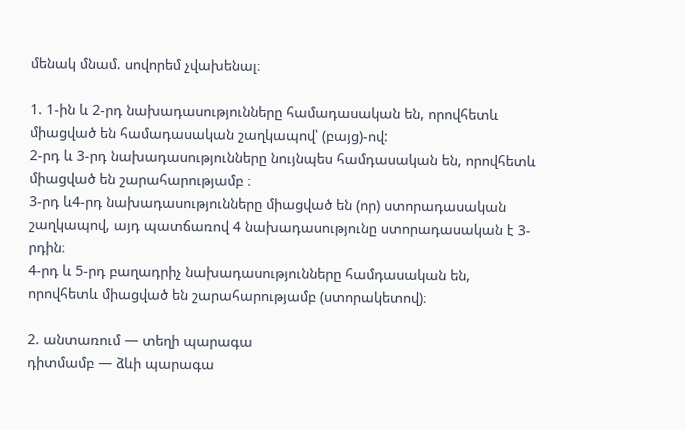մենակ մնամ. սովորեմ չվախենալ։

1. 1-ին և 2-րդ նախադասությունները համադասական են, որովհետև միացված են համադասական շաղկապով՝ (բայց)-ով:
2-րդ և 3-րդ նախադասությունները նույնպես համդասական են, որովհետև միացված են շարահարությամբ ։
3-րդ և4-րդ նախադասությունները միացված են (որ) ստորադասական շաղկապով, այդ պատճառով 4 նախադասությունը ստորադասական է 3-րդին։
4-րդ և 5-րդ բաղադրիչ նախադասությունները համդասական են, որովհետև միացված են շարահարությամբ (ստորակետով)։

2. անտառում — տեղի պարագա
դիտմամբ — ձևի պարագա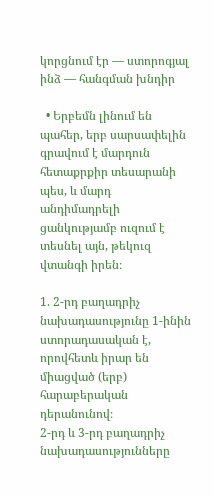կորցնում էր — ստորոգյալ
ինձ — հանգման խնդիր

  • Երբեմն լինում են պահեր, երբ սարսափելին գրավում է մարդուն հետաքրքիր տեսարանի պես, և մարդ անդիմադրելի ցանկությամբ ուզում է տեսնել այն, թեկուզ վտանգի իրեն։

1. 2-րդ բաղադրիչ նախադասությունը 1-ինին ստորադասական է, որովհետև իրար են միացված (երբ) հարաբերական դերանունով։
2-րդ և 3-րդ բաղադրիչ նախադասությունները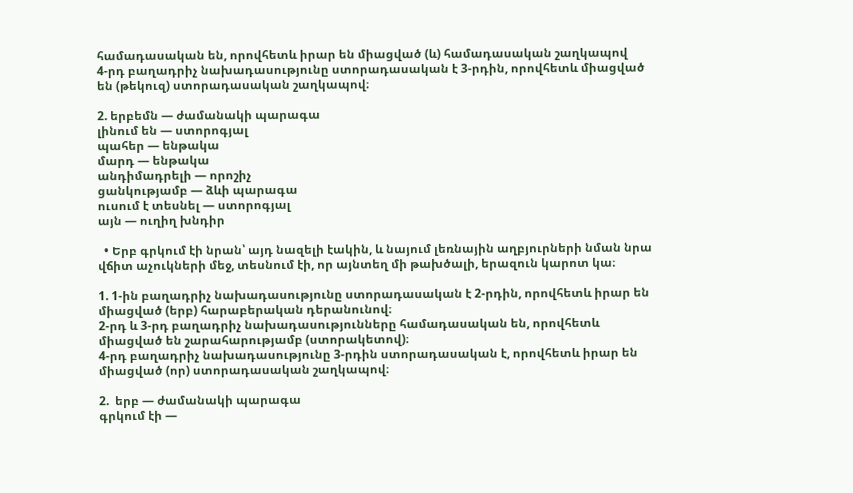համադասական են, որովհետև իրար են միացված (և) համադասական շաղկապով
4-րդ բաղադրիչ նախադասությունը ստորադասական է 3-րդին, որովհետև միացված են (թեկուզ) ստորադասական շաղկապով։

2. երբեմն — ժամանակի պարագա
լինում են — ստորոգյալ
պահեր — ենթակա
մարդ — ենթակա
անդիմադրելի — որոշիչ
ցանկությամբ — ձևի պարագա
ուսում է տեսնել — ստորոգյալ
այն — ուղիղ խնդիր

  • Երբ գրկում էի նրան՝ այդ նազելի էակին, և նայում լեռնային աղբյուրների նման նրա վճիտ աչուկների մեջ, տեսնում էի, որ այնտեղ մի թախծալի, երազուն կարոտ կա։

1. 1-ին բաղադրիչ նախադասությունը ստորադասական է 2-րդին, որովհետև իրար են միացված (երբ) հարաբերական դերանունով։
2-րդ և 3-րդ բաղադրիչ նախադասությունները համադասական են, որովհետև միացված են շարահարությամբ (ստորակետով)։
4-րդ բաղադրիչ նախադասությունը 3-րդին ստորադասական է, որովհետև իրար են միացված (որ) ստորադասական շաղկապով։

2.  երբ — ժամանակի պարագա
գրկում էի —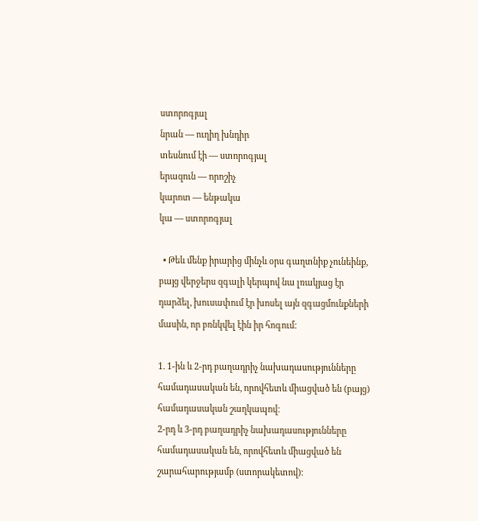ստորոգյալ
նրան — ուղիղ խնդիր
տեսնում էի — ստորոգյալ
երազուն — որոշիչ
կարոտ — ենթակա
կա — ստորոգյալ

  • Թեև մենք իրարից մինչև օրս գաղտնիք չունեինք, բայց վերջերս զգալի կերպով նա լռակյաց էր դարձել, խուսափում էր խոսել այն զգացմունքների մասին, որ բռնկվել էին իր հոգում։

1. 1-ին և 2-րդ բաղադրիչ նախադասությունները համադասական են, որովհետև միացված են (բայց) համադասական շաղկապով։
2-րդ և 3-րդ բաղադրիչ նախադասությունները համադասական են, որովհետև միացված են շարահարությամբ (ստորակետով)։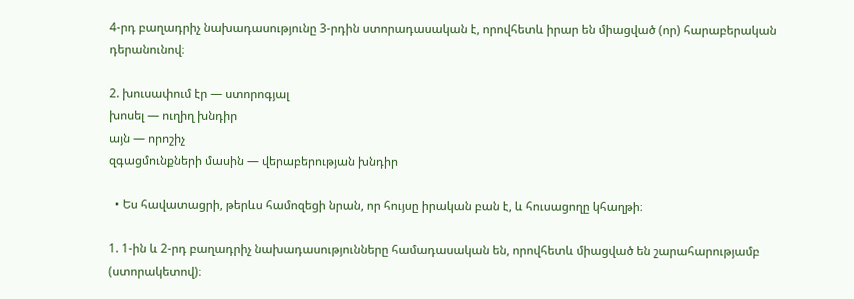4-րդ բաղադրիչ նախադասությունը 3-րդին ստորադասական է, որովհետև իրար են միացված (որ) հարաբերական դերանունով։

2. խուսափում էր — ստորոգյալ
խոսել — ուղիղ խնդիր
այն — որոշիչ
զգացմունքների մասին — վերաբերության խնդիր

  • Ես հավատացրի, թերևս համոզեցի նրան, որ հույսը իրական բան է, և հուսացողը կհաղթի։

1. 1-ին և 2-րդ բաղադրիչ նախադասությունները համադասական են, որովհետև միացված են շարահարությամբ (ստորակետով)։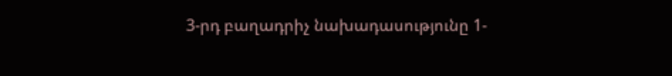3-րդ բաղադրիչ նախադասությունը 1-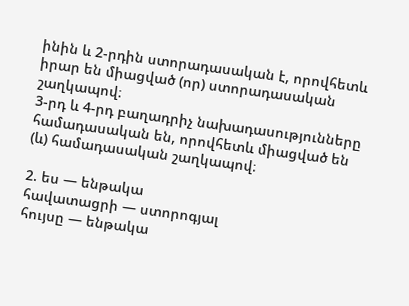ինին և 2-րդին ստորադասական է, որովհետև իրար են միացված (որ) ստորադասական շաղկապով։
3-րդ և 4-րդ բաղադրիչ նախադասությունները համադասական են, որովհետև միացված են (և) համադասական շաղկապով։

2. ես — ենթակա
հավատացրի — ստորոգյալ
հույսը — ենթակա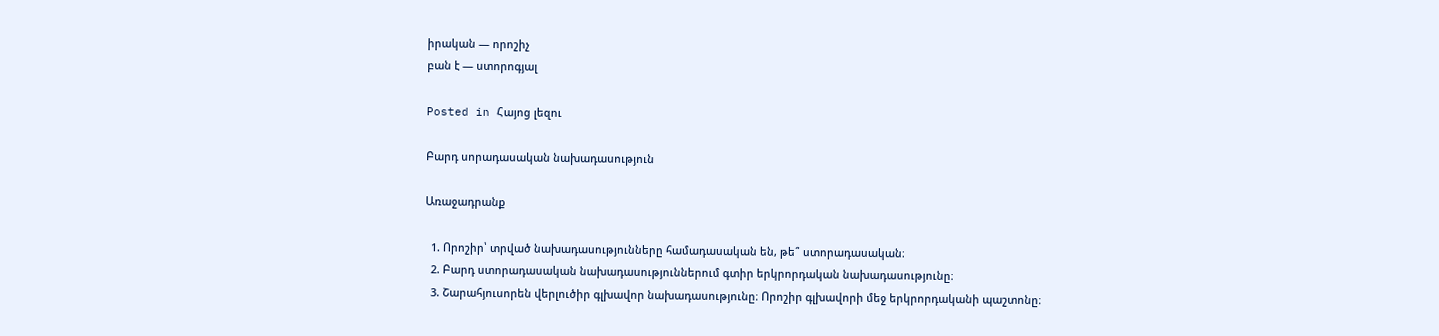իրական — որոշիչ
բան է — ստորոգյալ

Posted in Հայոց լեզու

Բարդ սորադասական նախադասություն

Առաջադրանք

  1. Որոշիր՝ տրված նախադասությունները համադասական են, թե՞ ստորադասական։
  2. Բարդ ստորադասական նախադասություններում գտիր երկրորդական նախադասությունը։
  3. Շարահյուսորեն վերլուծիր գլխավոր նախադասությունը։ Որոշիր գլխավորի մեջ երկրորդականի պաշտոնը։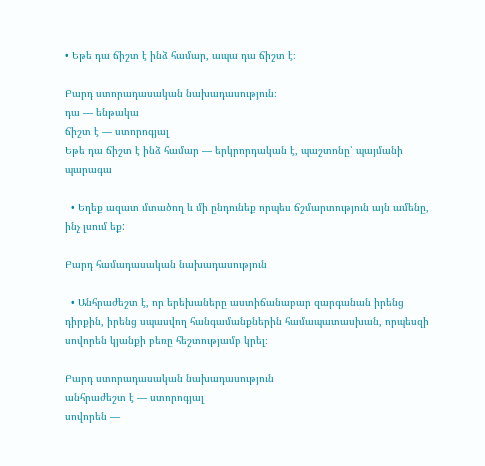• Եթե դա ճիշտ է ինձ համար, ապա դա ճիշտ է։

Բարդ ստորադասական նախադասություն։
դա — ենթակա
ճիշտ է — ստորոգյալ
Եթե դա ճիշտ է ինձ համար — երկրորդական է, պաշտոնը՝ պայմանի պարագա

  • Եղեք ազատ մտածող և մի ընդունեք որպես ճշմարտություն այն ամենը, ինչ լսում եք:

Բարդ համադասական նախադասություն

  • Անհրաժեշտ է, որ երեխաները աստիճանաբար զարգանան իրենց դիրքին, իրենց սպասվող հանգամանքներին համապատասխան, որպեսզի սովորեն կյանքի բեռը հեշտությամբ կրել։

Բարդ ստորադասական նախադասություն
անհրաժեշտ է — ստորոգյալ
սովորեն —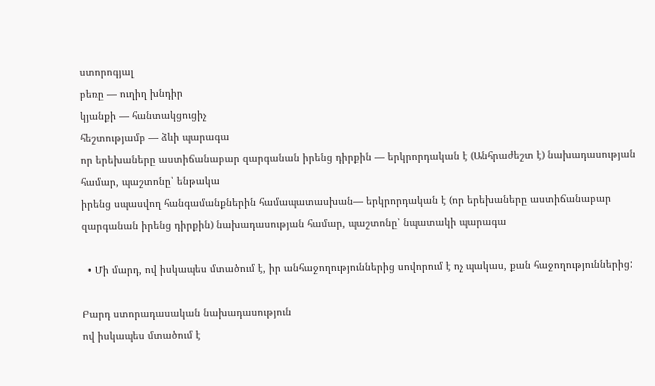ստորոգյալ
բեռը — ուղիղ խնդիր
կյանքի — հանտակցուցիչ
հեշտությամբ — ձևի պարագա
որ երեխաները աստիճանաբար զարգանան իրենց դիրքին — երկրորդական է (Անհրաժեշտ է) նախադասության համար, պաշտոնը՝ ենթակա
իրենց սպասվող հանգամանքներին համապատասխան— երկրորդական է (որ երեխաները աստիճանաբար զարգանան իրենց դիրքին) նախադասության համար, պաշտոնը՝ նպատակի պարագա

  • Մի մարդ, ով իսկապես մտածում է, իր անհաջողություններից սովորում է ոչ պակաս, քան հաջողություններից:

Բարդ ստորադասական նախադասություն
ով իսկապես մտածում է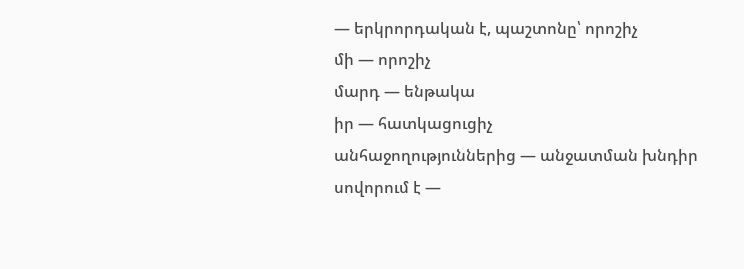— երկրորդական է, պաշտոնը՝ որոշիչ
մի — որոշիչ
մարդ — ենթակա
իր — հատկացուցիչ
անհաջողություններից — անջատման խնդիր
սովորում է —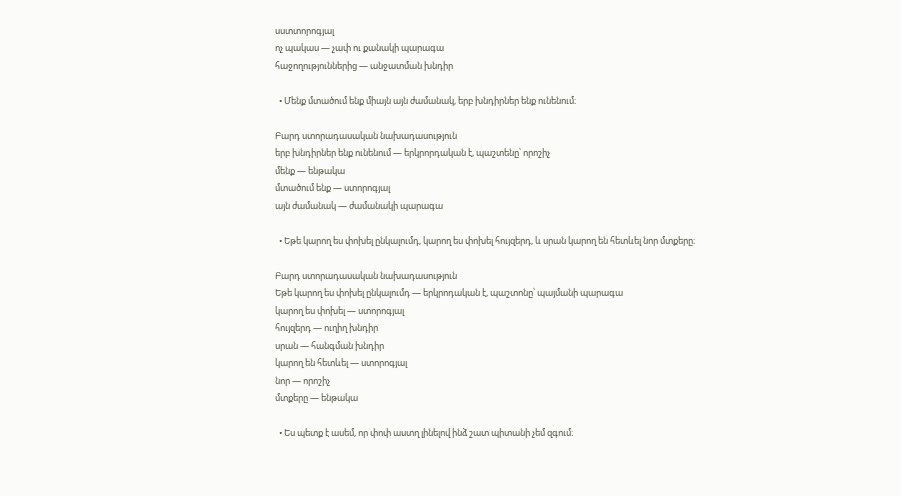սստտորոգյալ
ոչ պակաս — չափ ու քանակի պարագա
հաջողություններից — անջատման խնդիր

  • Մենք մտածում ենք միայն այն ժամանակ, երբ խնդիրներ ենք ունենում։

Բարդ ստորադասական նախադասություն
երբ խնդիրներ ենք ունենում — երկրորդական է, պաշտենը՝ որոշիչ
մենք — ենթակա
մտածում ենք — ստորոգյալ
այն ժամանակ — ժամանակի պարագա

  • Եթե կարող ես փոխել ընկալումդ, կարող ես փոխել հույզերդ, և սրան կարող են հետևել նոր մտքերը։

Բարդ ստորադասական նախադասություն
Եթե կարող ես փոխել ընկալումդ — երկրոդական է, պաշտոնը՝ պայմանի պարագա
կարող ես փոխել — ստորոգյալ
հույզերդ — ուղիղ խնդիր
սրան — հանգման խնդիր
կարող են հետևել — ստորոգյալ
նոր — որոշիչ
մտքերը — ենթակա

  • Ես պետք է ասեմ, որ փոփ աստղ լինելով ինձ շատ պիտանի չեմ զգում։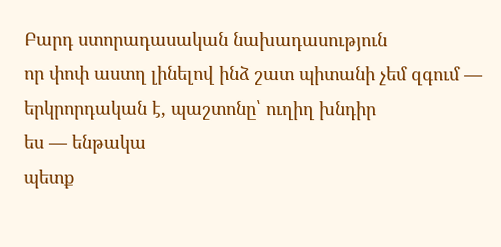Բարդ ստորադասական նախադասություն
որ փոփ աստղ լինելով ինձ շատ պիտանի չեմ զգում — երկրորդական է, պաշտոնը՝ ուղիղ խնդիր
ես — ենթակա
պետք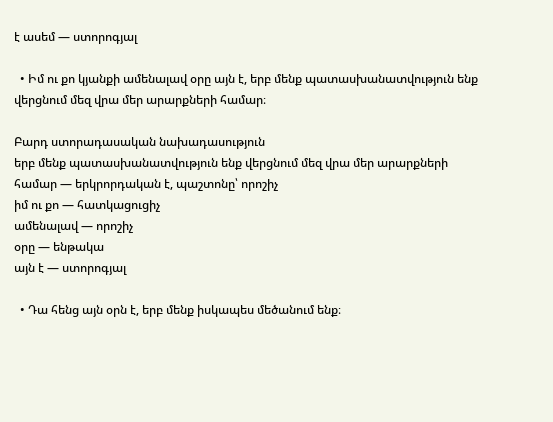է ասեմ — ստորոգյալ

  • Իմ ու քո կյանքի ամենալավ օրը այն է, երբ մենք պատասխանատվություն ենք վերցնում մեզ վրա մեր արարքների համար։

Բարդ ստորադասական նախադասություն
երբ մենք պատասխանատվություն ենք վերցնում մեզ վրա մեր արարքների համար — երկրորդական է, պաշտոնը՝ որոշիչ
իմ ու քո — հատկացուցիչ
ամենալավ — որոշիչ
օրը — ենթակա
այն է — ստորոգյալ

  • Դա հենց այն օրն է, երբ մենք իսկապես մեծանում ենք։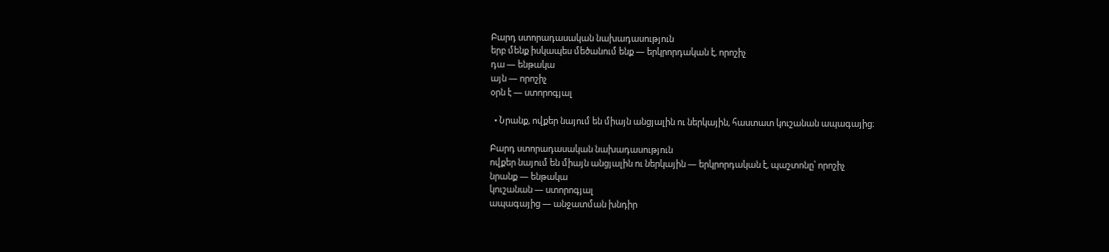Բարդ ստորադասական նախադասություն
երբ մենք իսկապես մեծանում ենք — երկրորդական է, որոշիչ
դա — ենթակա
այն — որոշիչ
օրն է — ստորոգյալ

  • Նրանք, ովքեր նայում են միայն անցյալին ու ներկային, հաստատ կուշանան ապագայից։

Բարդ ստորադասական նախադասություն
ովքեր նայում են միայն անցյալին ու ներկային — երկրորդական է, պաշտոնը՝ որոշիչ
նրանք — ենթակա
կուշանան — ստորոգյալ
ապագայից — անջատման խնդիր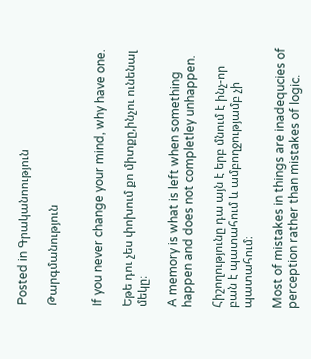Posted in Գրականոություն

Թարգմանություն


If you never change your mind, why have one.

Եթե դու չես փոխում քո միտքը,ինչու ունենալ մեկը։

A memory is what is left when something happen and does not completley unhappen.

Հիշողությունը դա այն է երբ մնում է ինչ-որ բան է պատահում և ամբողջությամբ չի պատահում։

Most of mistakes in things are inadequcies of perception rather than mistakes of logic.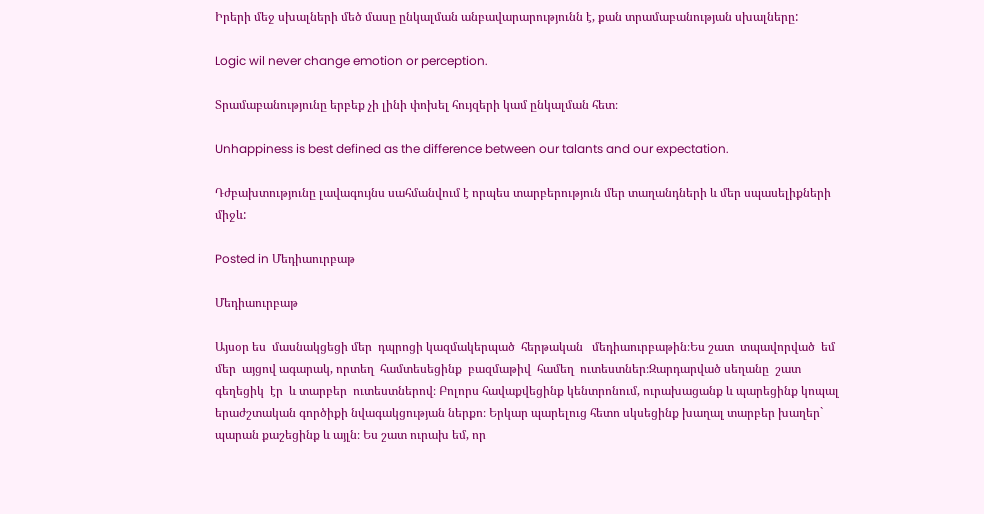Իրերի մեջ սխալների մեծ մասը ընկալման անբավարարությունն է, քան տրամաբանության սխալները:

Logic wil never change emotion or perception.

Տրամաբանությունը երբեք չի լինի փոխել հույզերի կամ ընկալման հետ։

Unhappiness is best defined as the difference between our talants and our expectation.

Դժբախտությունը լավագույնս սահմանվում է որպես տարբերություն մեր տաղանդների և մեր սպասելիքների միջև:

Posted in Մեդիաուրբաթ

Մեդիաուրբաթ

Այսօր ես  մասնակցեցի մեր  դպրոցի կազմակերպած  հերթական   մեդիաուրբաթին։Ես շատ  տպավորված  եմ մեր  այցով ագարակ, որտեղ  համտեսեցինք  բազմաթիվ  համեղ  ուտեստներ։Զարդարված սեղանը  շատ  գեղեցիկ  էր  և տարբեր  ուտեստներով։ Բոլորս հավաքվեցինք կենտրոնում, ուրախացանք և պարեցինք կոպալ երաժշտական գործիքի նվագակցության ներքո։ Երկար պարելուց հետո սկսեցինք խաղալ տարբեր խաղեր` պարան քաշեցինք և այլն։ Ես շատ ուրախ եմ, որ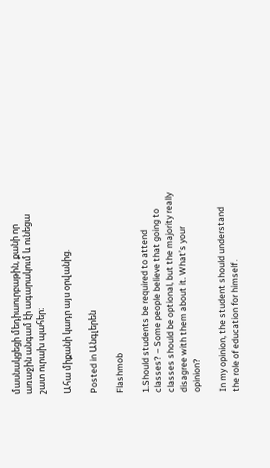մասնակցեցի մեդիաուրբաթին, քանի որ առաջին անգամ էի ագարակում և ունեցա շատ ուրախ պահեր։

Ահա միքանի կադր այս օրվանից.

Posted in Անգլերեն

Flashmob

1.Should students be required to attend classes? – Some people believe that going to classes should be optional, but the majority really disagree with them about it. What’s your opinion?

In my opinion, the student should understand the role of education for himself․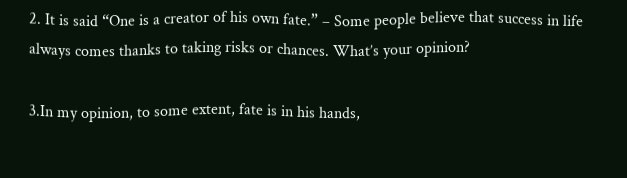2. It is said “One is a creator of his own fate.” – Some people believe that success in life always comes thanks to taking risks or chances. What’s your opinion?

3.In my opinion, to some extent, fate is in his hands,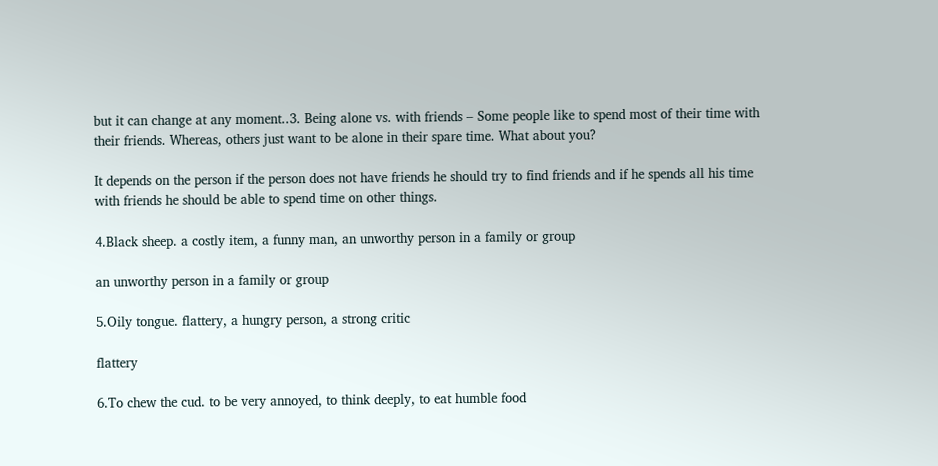but it can change at any moment..3. Being alone vs. with friends – Some people like to spend most of their time with their friends. Whereas, others just want to be alone in their spare time. What about you?

It depends on the person if the person does not have friends he should try to find friends and if he spends all his time with friends he should be able to spend time on other things.

4.Black sheep. a costly item, a funny man, an unworthy person in a family or group

an unworthy person in a family or group

5.Oily tongue. flattery, a hungry person, a strong critic

flattery

6.To chew the cud. to be very annoyed, to think deeply, to eat humble food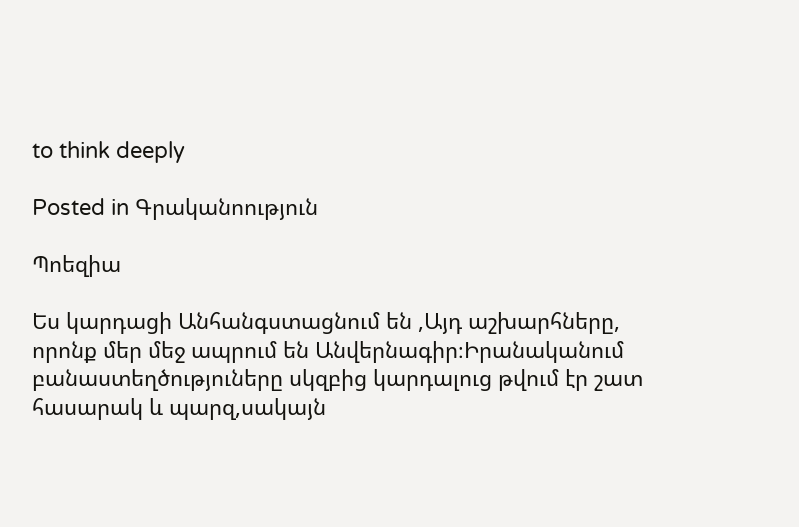to think deeply

Posted in Գրականոություն

Պոեզիա

Ես կարդացի Անհանգստացնում են ,Այդ աշխարհները, որոնք մեր մեջ ապրում են Անվերնագիր։Իրանականում բանաստեղծություները սկզբից կարդալուց թվում էր շատ հասարակ և պարզ,սակայն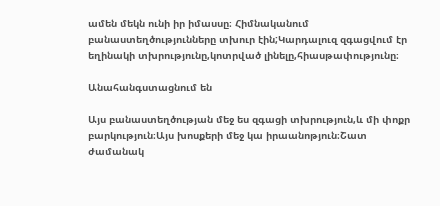ամեն մեկն ունի իր իմասսը։ Հիմնականում բանաստեղծությունները տխուր էին;Կարդալուզ զգացվում էր եղինակի տխրությունը,կոտրված լինելը,հիասթափությունը։

Անահանգստացնում են

Այս բանաստեղծության մեջ ես զգացի տխրություն,և մի փոքր բարկություն։Այս խոսքերի մեջ կա իրաանոթյուն։Շատ ժամանակ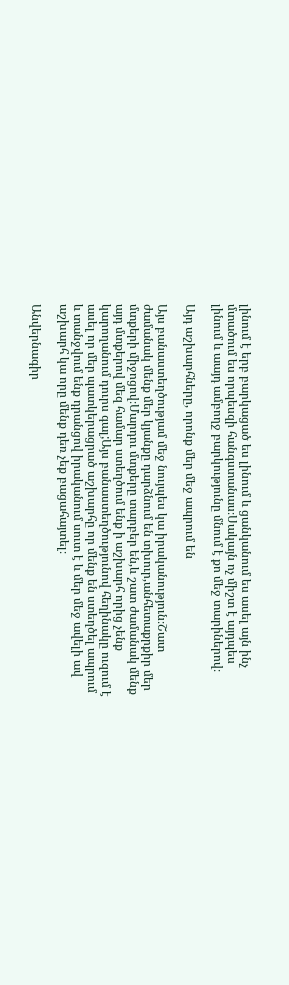լինում է երբ բարկացած ես լինում և ցանկանում ես ասել այն ինչ մտածում ես որպեսզի հանգստանաս։Սակայն ոչ միշտ է այդպես լինում և աայդ ամբողջ բարկությունը մնում է քո մեջ տարիներով։

Այդ աշխարհները, որոնք մեր մեջ ապրում են

Այս բանաստեղծությամ մեջ նույպես կա իրականություն։Շատ ժամանակ մենք մեր կյանքը դարձնում են տխուր,անհետաքրքիր մեր մտքերի միջոցով։Մարդու մտքերը տարբեր են,և շատ ժամանակ մենք այդ մտքերով մեզ համար ստեղծում ենք ի աշխարհ որից չենք կարողանում դուրս գալ;Այս բանաստեղծությունով հեղինակը ուզում է ասել որ մեր պատկերացրած աշխարհը որ մենք են ստեղծել ապրում և տանջվում ենք դրանցով իրականում սուտ է և մեր մեջ ավելի ավ աշխարհ կա որը մենք դեռ չեք բացահայտել։

Անվերնագիր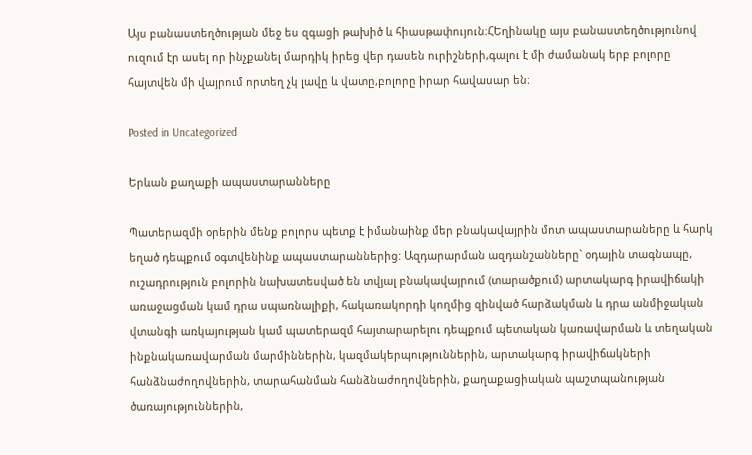Այս բանաստեղծության մեջ ես զգացի թախիծ և հիասթափույուն։ՀԵղինակը այս բանաստեղծությունով ուզում էր ասել որ ինչքանել մարդիկ իրեց վեր դասեն ուրիշների,գալու է մի ժամանակ երբ բոլորը հայտվեն մի վայրում որտեղ չկ լավը և վատը,բոլորը իրար հավասար են։

Posted in Uncategorized

Երևան քաղաքի ապաստարանները

Պատերազմի օրերին մենք բոլորս պետք է իմանաինք մեր բնակավայրին մոտ ապաստարաները և հարկ եղած դեպքում օգտվենինք ապաստարաններից: Ազդարարման ազդանշանները` օդային տագնապը, ուշադրություն բոլորին նախատեսված են տվյալ բնակավայրում (տարածքում) արտակարգ իրավիճակի առաջացման կամ դրա սպառնալիքի, հակառակորդի կողմից զինված հարձակման և դրա անմիջական վտանգի առկայության կամ պատերազմ հայտարարելու դեպքում պետական կառավարման և տեղական ինքնակառավարման մարմիններին, կազմակերպություններին, արտակարգ իրավիճակների հանձնաժողովներին, տարահանման հանձնաժողովներին, քաղաքացիական պաշտպանության ծառայություններին,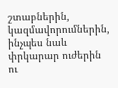շտաբներին, կազմավորումներին, ինչպես նաև փրկարար ուժերին ու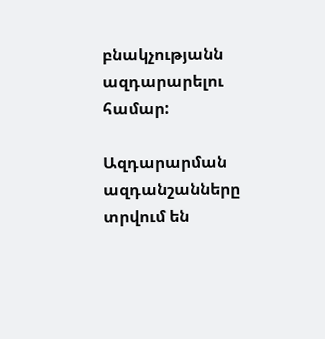բնակչությանն ազդարարելու համար:

Ազդարարման ազդանշանները տրվում են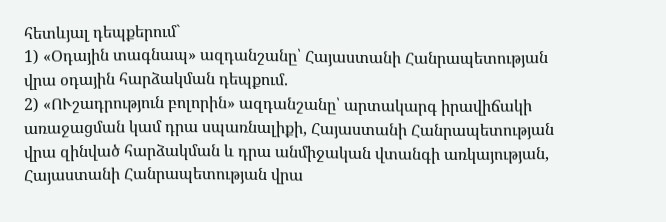հետևյալ դեպքերում`
1) «Օդային տագնապ» ազդանշանը՝ Հայաստանի Հանրապետության վրա օդային հարձակման դեպքում.
2) «ՈՒշադրություն բոլորին» ազդանշանը՝ արտակարգ իրավիճակի առաջացման կամ դրա սպառնալիքի, Հայաստանի Հանրապետության վրա զինված հարձակման և դրա անմիջական վտանգի առկայության, Հայաստանի Հանրապետության վրա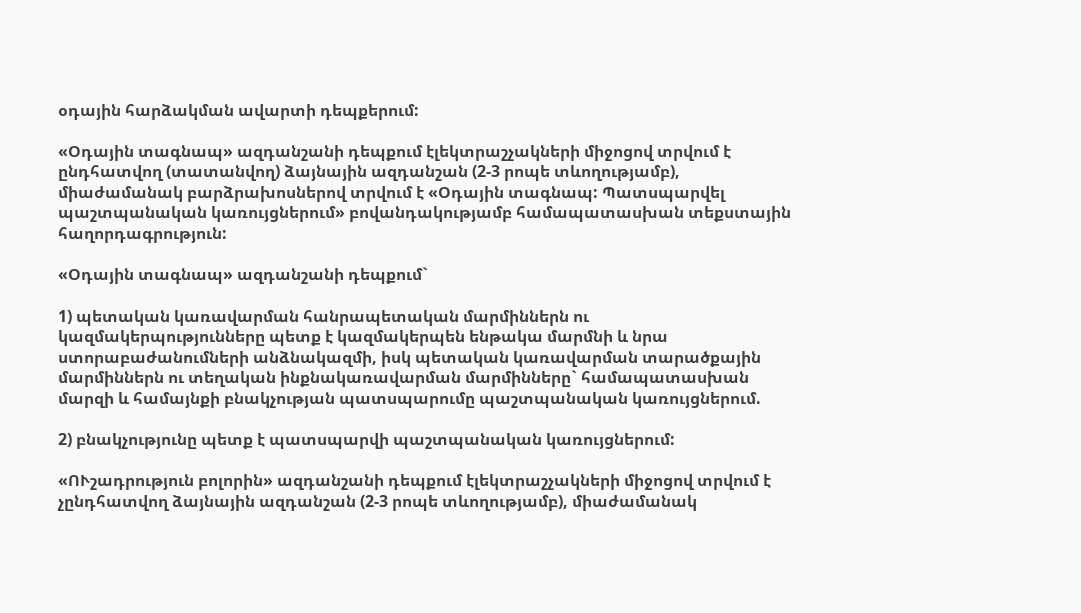օդային հարձակման ավարտի դեպքերում:

«Օդային տագնապ» ազդանշանի դեպքում էլեկտրաշչակների միջոցով տրվում է ընդհատվող (տատանվող) ձայնային ազդանշան (2-3 րոպե տևողությամբ), միաժամանակ բարձրախոսներով տրվում է «Օդային տագնապ: Պատսպարվել պաշտպանական կառույցներում» բովանդակությամբ համապատասխան տեքստային հաղորդագրություն:

«Օդային տագնապ» ազդանշանի դեպքում`

1) պետական կառավարման հանրապետական մարմիններն ու կազմակերպությունները պետք է կազմակերպեն ենթակա մարմնի և նրա ստորաբաժանումների անձնակազմի, իսկ պետական կառավարման տարածքային մարմիններն ու տեղական ինքնակառավարման մարմինները` համապատասխան մարզի և համայնքի բնակչության պատսպարումը պաշտպանական կառույցներում.

2) բնակչությունը պետք է պատսպարվի պաշտպանական կառույցներում:

«ՈՒշադրություն բոլորին» ազդանշանի դեպքում էլեկտրաշչակների միջոցով տրվում է չընդհատվող ձայնային ազդանշան (2-3 րոպե տևողությամբ), միաժամանակ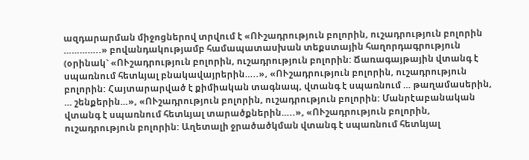ազդարարման միջոցներով տրվում է «ՈՒշադրություն բոլորին, ուշադրություն բոլորին …………..» բովանդակությամբ համապատասխան տեքստային հաղորդագրություն (օրինակ` «ՈՒշադրություն բոլորին, ուշադրություն բոլորին: Ճառագայթային վտանգ է սպառնում հետևյալ բնակավայրերին…..», «ՈՒշադրություն բոլորին, ուշադրություն բոլորին: Հայտարարված է քիմիական տագնապ, վտանգ է սպառնում … թաղամասերին, … շենքերին…», «ՈՒշադրություն բոլորին, ուշադրություն բոլորին: Մանրէաբանական վտանգ է սպառնում հետևյալ տարածքներին…..», «ՈՒշադրություն բոլորին, ուշադրություն բոլորին: Աղետալի ջրածածկման վտանգ է սպառնում հետևյալ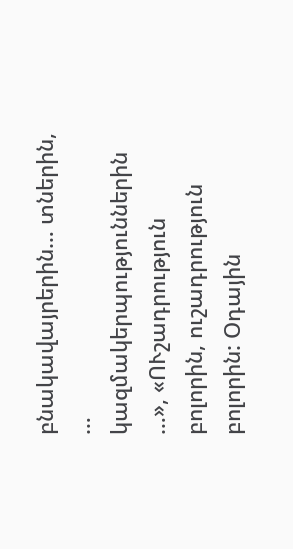բնակավայրերին… տներին, … կազմակերպություններին …», «ՈՒշադրություն բոլորին, ուշադրություն բոլորին: Օդային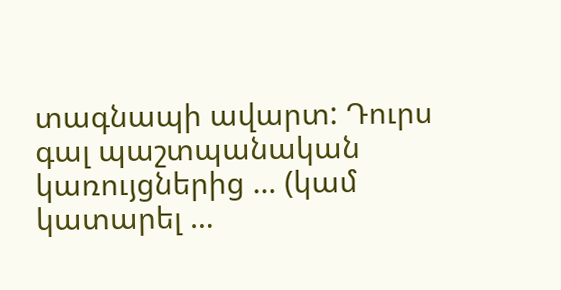տագնապի ավարտ: Դուրս գալ պաշտպանական կառույցներից … (կամ կատարել …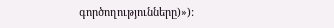գործողությունները)»):